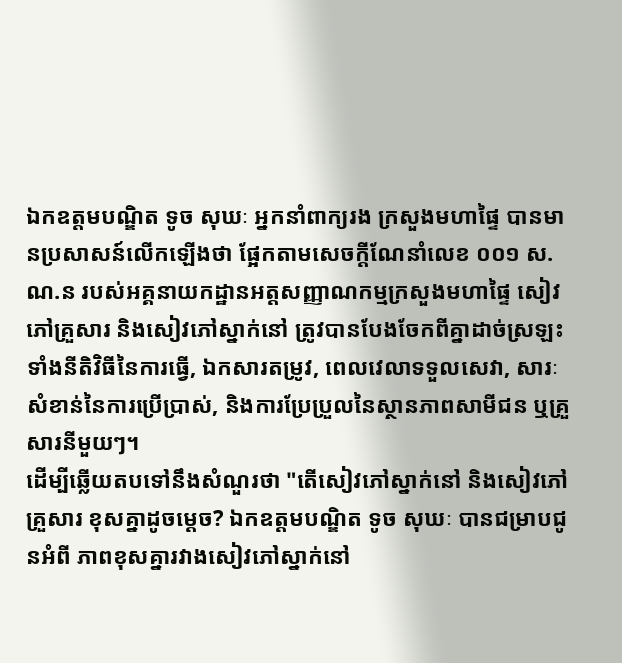ឯកឧត្តមបណ្ឌិត ទូច សុឃៈ អ្នកនាំពាក្យរង ក្រសួងមហាផ្ទៃ បានមានប្រសាសន៍លើកឡើងថា ផ្អែកតាមសេចក្តីណែនាំលេខ ០០១ ស.ណ.ន របស់អគ្គនាយកដ្ឋានអត្តសញ្ញាណកម្មក្រសួងមហាផ្ទៃ សៀវភៅគ្រួសារ និងសៀវភៅស្នាក់នៅ ត្រូវបានបែងចែកពីគ្នាដាច់ស្រឡះ ទាំងនីតិវិធីនៃការធ្វើ, ឯកសារតម្រូវ, ពេលវេលាទទួលសេវា, សារៈសំខាន់នៃការប្រើប្រាស់, និងការប្រែប្រួលនៃស្ថានភាពសាមីជន ឬគ្រួសារនីមួយៗ។
ដើម្បីឆ្លើយតបទៅនឹងសំណួរថា "តើសៀវភៅស្នាក់នៅ និងសៀវភៅគ្រួសារ ខុសគ្នាដូចម្តេច? ឯកឧត្តមបណ្ឌិត ទូច សុឃៈ បានជម្រាបជូនអំពី ភាពខុសគ្នារវាងសៀវភៅស្នាក់នៅ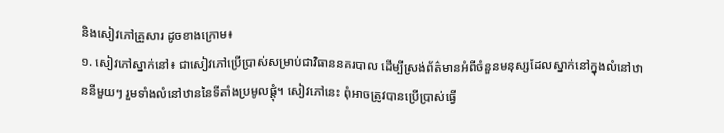និងសៀវភៅគ្រួសារ ដូចខាងក្រោម៖
១. សៀវភៅស្នាក់នៅ៖ ជាសៀវភៅប្រើប្រាស់សម្រាប់ជាវិធាននគរបាល ដើម្បីស្រង់ព័ត៌មានអំពីចំនួនមនុស្សដែលស្នាក់នៅក្នុងលំនៅឋាននីមួយៗ រួមទាំងលំនៅឋាននៃទីតាំងប្រមូលផ្តុំ។ សៀវភៅនេះ ពុំអាចត្រូវបានប្រើប្រាស់ធ្វើ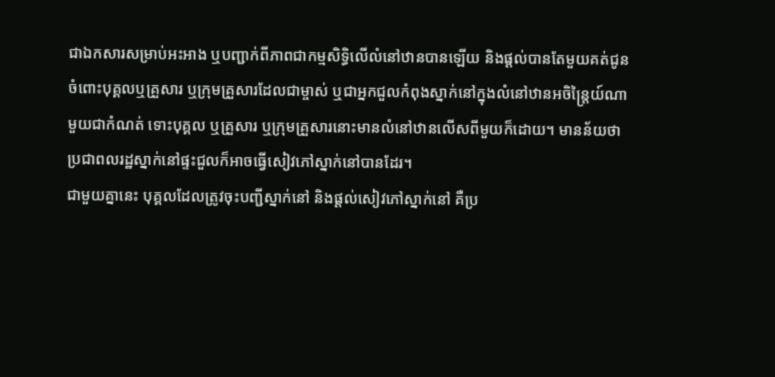ជាឯកសារសម្រាប់អះអាង ឬបញ្ជាក់ពីភាពជាកម្មសិទ្ធិលើលំនៅឋានបានឡើយ និងផ្តល់បានតែមួយគត់ជូនចំពោះបុគ្គលឬគ្រួសារ ឬក្រុមគ្រួសារដែលជាម្ចាស់ ឬជាអ្នកជួលកំពុងស្នាក់នៅក្នុងលំនៅឋានអចិន្ត្រៃយ៍ណាមួយជាកំណត់ ទោះបុគ្គល ឬគ្រួសារ ឬក្រុមគ្រួសារនោះមានលំនៅឋានលើសពីមួយក៏ដោយ។ មានន័យថា ប្រជាពលរដ្ឋស្នាក់នៅផ្ទះជួលក៏អាចធ្វើសៀវភៅស្នាក់នៅបានដែរ។
ជាមួយគ្នានេះ បុគ្គលដែលត្រូវចុះបញ្ជីស្នាក់នៅ និងផ្តល់សៀវភៅស្នាក់នៅ គឺប្រ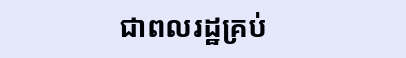ជាពលរដ្ឋគ្រប់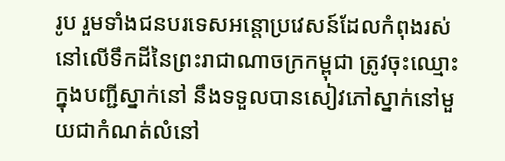រូប រួមទាំងជនបរទេសអន្តោប្រវេសន៍ដែលកំពុងរស់នៅលើទឹកដីនៃព្រះរាជាណាចក្រកម្ពុជា ត្រូវចុះឈ្មោះក្នុងបញ្ជីស្នាក់នៅ នឹងទទួលបានសៀវភៅស្នាក់នៅមួយជាកំណត់លំនៅ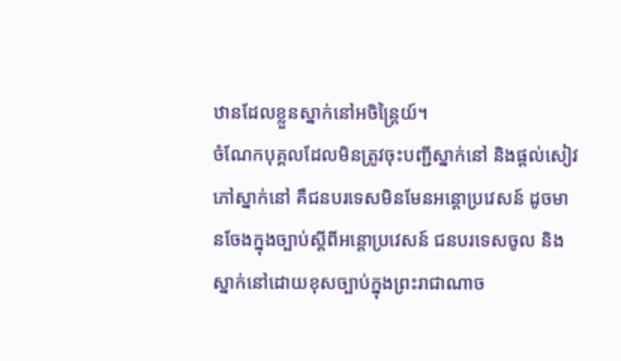ឋានដែលខ្លួនស្នាក់នៅអចិន្ត្រៃយ៍។
ចំណែកបុគ្គលដែលមិនត្រូវចុះបញ្ជីស្នាក់នៅ និងផ្តល់សៀវភៅស្នាក់នៅ គឺជនបរទេសមិនមែនអន្តោប្រវេសន៍ ដូចមានចែងក្នុងច្បាប់ស្តីពីអន្តោប្រវេសន៍ ជនបរទេសចូល និងស្នាក់នៅដោយខុសច្បាប់ក្នុងព្រះរាជាណាច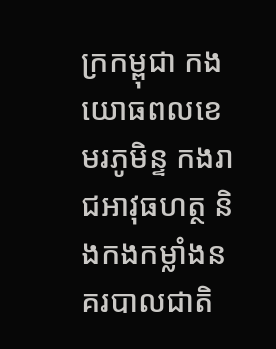ក្រកម្ពុជា កងយោធពលខេមរភូមិន្ទ កងរាជអាវុធហត្ថ និងកងកម្លាំងនគរបាលជាតិ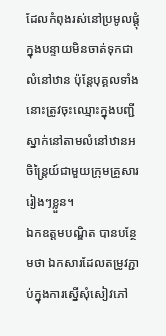ដែលកំពុងរស់នៅប្រមូលផ្តុំក្នុងបន្ទាយមិនចាត់ទុកជាលំនៅឋាន ប៉ុន្តែបុគ្គលទាំងនោះត្រូវចុះឈ្មោះក្នុងបញ្ជីស្នាក់នៅតាមលំនៅឋានអចិន្រ្តៃយ៍ជាមួយក្រុមគ្រួសាររៀងៗខ្លួន។
ឯកឧត្តមបណ្ឌិត បានបន្ថែមថា ឯកសារដែលតម្រូវភ្ជាប់ក្នុងការស្នើសុំសៀវភៅ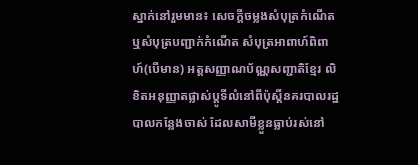ស្នាក់នៅរួមមាន៖ សេចក្តីចម្លងសំបុត្រកំណើត ឬសំបុត្របញ្ជាក់កំណើត សំបុត្រអាពាហ៍ពិពាហ៍(បើមាន) អត្តសញ្ញាណប័ណ្ណសញ្ជាតិខ្មែរ លិខិតអនុញ្ញាតផ្លាស់ប្តូទីលំនៅពីប៉ុស្តិ៍នគរបាលរដ្ឋបាលកន្លែងចាស់ ដែលសាមីខ្លួនធ្លាប់រស់នៅ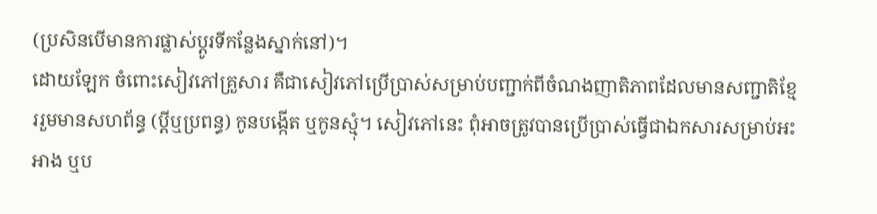(ប្រសិនបើមានការផ្លាស់ប្តូរទីកន្លែងស្នាក់នៅ)។
ដោយឡែក ចំពោះសៀវភៅគ្រួសារ គឺជាសៀវភៅប្រើប្រាស់សម្រាប់បញ្ជាក់ពីចំណងញាតិភាពដែលមានសញ្ជាតិខ្មែររួមមានសហព័ន្ធ (ប្តីឬប្រពន្ធ) កូនបង្កើត ឬកូនស្មុំ។ សៀវភៅនេះ ពុំអាចត្រូវបានប្រើប្រាស់ធ្វើជាឯកសារសម្រាប់អះអាង ឬប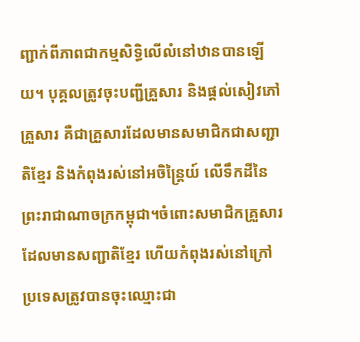ញ្ជាក់ពីភាពជាកម្មសិទ្ធិលើលំនៅឋានបានឡើយ។ បុគ្គលត្រូវចុះបញ្ជីគ្រួសារ និងផ្តល់សៀវភៅគ្រួសារ គឺជាគ្រួសារដែលមានសមាជិកជាសញ្ជាតិខ្មែរ និងកំពុងរស់នៅអចិន្រ្តៃយ៍ លើទឹកដីនៃព្រះរាជាណាចក្រកម្ពុជា។ចំពោះសមាជិកគ្រួសារដែលមានសញ្ជាតិខ្មែរ ហើយកំពុងរស់នៅក្រៅប្រទេសត្រូវបានចុះឈ្មោះជា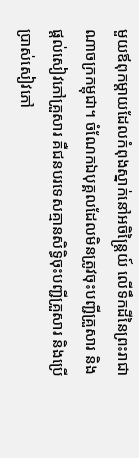មួយឪពុកម្តាយដែលកំពុងស្នាក់នៅអចិន្ត្រៃយ៍ លើទឹកដីនៃព្រះរាជាណាចក្រកម្ពុជា។ ចំណែកឯបុគ្គលដែលមិនត្រូវចុះបញ្ជីគ្រួសារ និងផ្តល់សៀវភៅគ្រួសារ គឺជនបរទេសគ្មានសិទ្ធិចុះបញ្ជីគ្រួសារ និងប្រើប្រាស់សៀវភៅ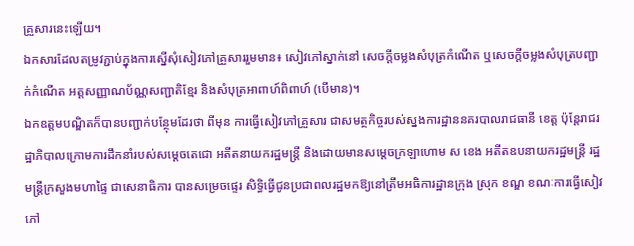គ្រួសារនេះឡើយ។
ឯកសារដែលតម្រូវភ្ជាប់ក្នុងការស្នើសុំសៀវភៅគ្រួសាររួមមាន៖ សៀវភៅស្នាក់នៅ សេចក្តីចម្លងសំបុត្រកំណើត ឬសេចក្តីចម្លងសំបុត្របញ្ជាក់កំណើត អត្តសញ្ញាណប័ណ្ណសញ្ជាតិខ្មែរ និងសំបុត្រអាពាហ៍ពិពាហ៍ (បើមាន)។
ឯកឧត្តមបណ្ឌិតក៏បានបញ្ជាក់បន្ថែុមដែរថា ពីមុន ការធ្វើសៀវភៅគ្រួសារ ជាសមត្ថកិច្ចរបស់ស្នងការដ្ឋាននគរបាលរាជធានី ខេត្ត ប៉ុន្តែរាជរដ្ឋាភិបាលក្រោមការដឹកនាំរបស់សម្ដេចតេជោ អតីតនាយករដ្ឋមន្រ្តី និងដោយមានសម្ដេចក្រឡាហោម ស ខេង អតីតឧបនាយករដ្ឋមន្រ្តី រដ្ឋមន្រ្តីក្រសួងមហាផ្ទៃ ជាសេនាធិការ បានសម្រេចផ្ទេរ សិទ្ធិធ្វើជូនប្រជាពលរដ្ឋមកឱ្យនៅត្រឹមអធិការដ្ឋានក្រុង ស្រុក ខណ្ឌ ខណៈការធ្វើសៀវភៅ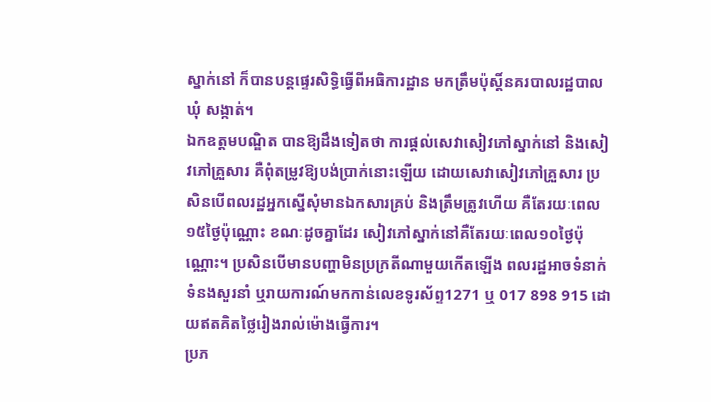ស្នាក់នៅ ក៏បានបន្តផ្ទេរសិទ្ធិធ្វើពីអធិការដ្ឋាន មកត្រឹមប៉ុស្តិ៍នគរបាលរដ្ឋបាល ឃុំ សង្កាត់។
ឯកឧត្តមបណ្ឌិត បានឱ្យដឹងទៀតថា ការផ្តល់សេវាសៀវភៅស្នាក់នៅ និងសៀវភៅគ្រួសារ គឺពុំតម្រូវឱ្យបង់ប្រាក់នោះឡើយ ដោយសេវាសៀវភៅគ្រួសារ ប្រសិនបើពលរដ្ឋអ្នកស្នើសុំមានឯកសារគ្រប់ និងត្រឹមត្រូវហើយ គឺតែរយៈពេល១៥ថ្ងៃប៉ុណ្ណោះ ខណៈដូចគ្នាដែរ សៀវភៅស្នាក់នៅគឺតែរយៈពេល១០ថ្ងៃប៉ុណ្ណោះ។ ប្រសិនបើមានបញ្ហាមិនប្រក្រតីណាមួយកើតឡើង ពលរដ្ឋអាចទំនាក់ទំនងសួរនាំ ឬរាយការណ៍មកកាន់លេខទូរស័ព្ទ1271 ឬ 017 898 915 ដោយឥតគិតថ្លៃរៀងរាល់ម៉ោងធ្វើការ។
ប្រភ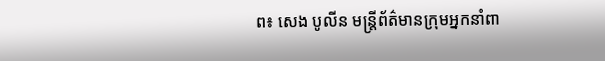ព៖ សេង បូលីន មន្រ្តីព័ត៌មានក្រុមអ្នកនាំពា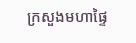ក្រសួងមហាផ្ទៃ